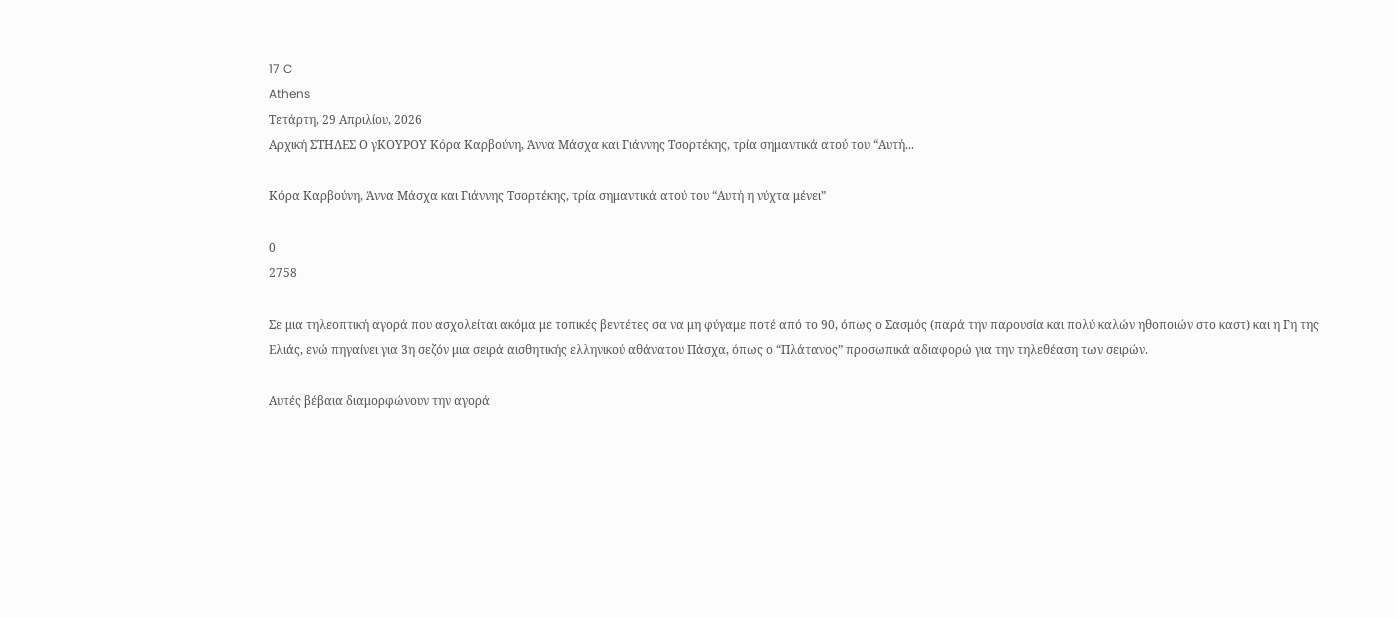17 C
Athens
Τετάρτη, 29 Απριλίου, 2026
Αρχική ΣΤΗΛΕΣ Ο γΚΟΥΡΟΥ Κόρα Καρβούνη, Άννα Μάσχα και Γιάννης Τσορτέκης, τρία σημαντικά ατού του “Αυτή...

Κόρα Καρβούνη, Άννα Μάσχα και Γιάννης Τσορτέκης, τρία σημαντικά ατού του “Αυτή η νύχτα μένει”

0
2758

Σε μια τηλεοπτική αγορά που ασχολείται ακόμα με τοπικές βεντέτες σα να μη φύγαμε ποτέ από το 90, όπως ο Σασμός (παρά την παρουσία και πολύ καλών ηθοποιών στο καστ) και η Γη της Ελιάς, ενώ πηγαίνει για 3η σεζόν μια σειρά αισθητικής ελληνικού αθάνατου Πάσχα, όπως ο “Πλάτανος” προσωπικά αδιαφορώ για την τηλεθέαση των σειρών.

Αυτές βέβαια διαμορφώνουν την αγορά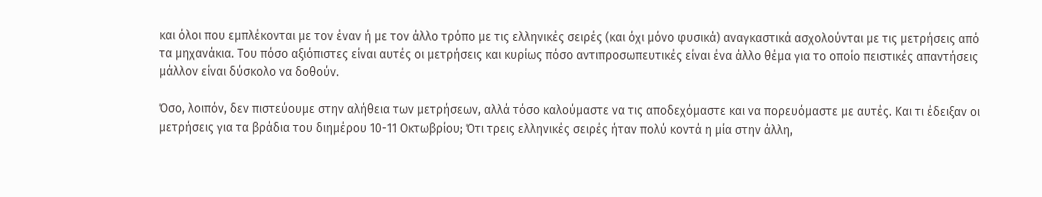και όλοι που εμπλέκονται με τον έναν ή με τον άλλο τρόπο με τις ελληνικές σειρές (και όχι μόνο φυσικά) αναγκαστικά ασχολούνται με τις μετρήσεις από τα μηχανάκια. Του πόσο αξιόπιστες είναι αυτές οι μετρήσεις και κυρίως πόσο αντιπροσωπευτικές είναι ένα άλλο θέμα για το οποίο πειστικές απαντήσεις μάλλον είναι δύσκολο να δοθούν.

Όσο, λοιπόν, δεν πιστεύουμε στην αλήθεια των μετρήσεων, αλλά τόσο καλούμαστε να τις αποδεχόμαστε και να πορευόμαστε με αυτές. Και τι έδειξαν οι μετρήσεις για τα βράδια του διημέρου 10-11 Οκτωβρίου; Ότι τρεις ελληνικές σειρές ήταν πολύ κοντά η μία στην άλλη,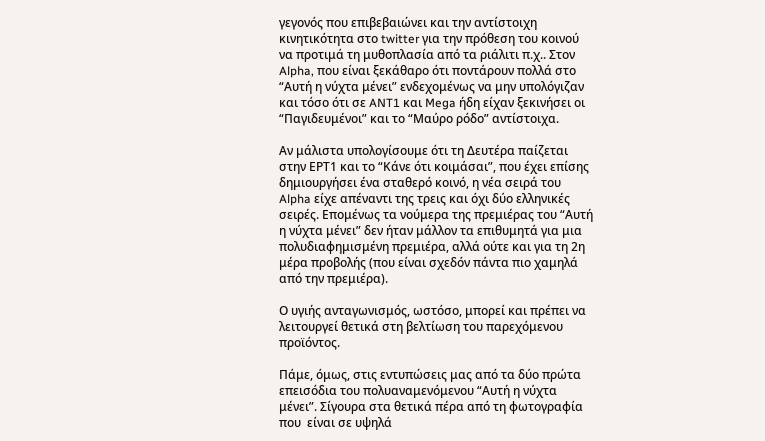γεγονός που επιβεβαιώνει και την αντίστοιχη κινητικότητα στο twitter για την πρόθεση του κοινού να προτιμά τη μυθοπλασία από τα ριάλιτι π.χ.. Στον Alpha, που είναι ξεκάθαρο ότι ποντάρουν πολλά στο “Αυτή η νύχτα μένει” ενδεχομένως να μην υπολόγιζαν και τόσο ότι σε ANT1 και Mega ήδη είχαν ξεκινήσει οι “Παγιδευμένοι” και το “Μαύρο ρόδο” αντίστοιχα.

Αν μάλιστα υπολογίσουμε ότι τη Δευτέρα παίζεται στην ΕΡΤ1 και το “Κάνε ότι κοιμάσαι”, που έχει επίσης δημιουργήσει ένα σταθερό κοινό, η νέα σειρά του Alpha είχε απέναντι της τρεις και όχι δύο ελληνικές σειρές. Επομένως τα νούμερα της πρεμιέρας του “Αυτή η νύχτα μένει” δεν ήταν μάλλον τα επιθυμητά για μια πολυδιαφημισμένη πρεμιέρα, αλλά ούτε και για τη 2η μέρα προβολής (που είναι σχεδόν πάντα πιο χαμηλά από την πρεμιέρα).

Ο υγιής ανταγωνισμός, ωστόσο, μπορεί και πρέπει να λειτουργεί θετικά στη βελτίωση του παρεχόμενου προϊόντος.

Πάμε, όμως, στις εντυπώσεις μας από τα δύο πρώτα επεισόδια του πολυαναμενόμενου “Αυτή η νύχτα μένει”. Σίγουρα στα θετικά πέρα από τη φωτογραφία που  είναι σε υψηλά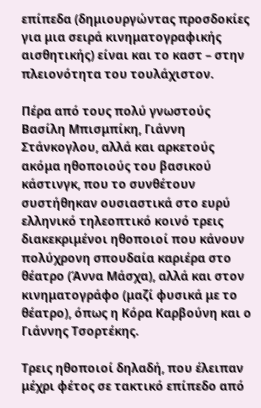επίπεδα (δημιουργώντας προσδοκίες για μια σειρά κινηματογραφικής αισθητικής) είναι και το καστ – στην  πλειονότητα του τουλάχιστον.

Πέρα από τους πολύ γνωστούς Βασίλη Μπισμπίκη, Γιάννη Στάνκογλου, αλλά και αρκετούς ακόμα ηθοποιούς του βασικού κάστινγκ, που το συνθέτουν συστήθηκαν ουσιαστικά στο ευρύ ελληνικό τηλεοπτικό κοινό τρεις διακεκριμένοι ηθοποιοί που κάνουν πολύχρονη σπουδαία καριέρα στο θέατρο (Άννα Μάσχα), αλλά και στον κινηματογράφο (μαζί φυσικά με το θέατρο), όπως η Κόρα Καρβούνη και ο Γιάννης Τσορτέκης.

Τρεις ηθοποιοί δηλαδή, που έλειπαν μέχρι φέτος σε τακτικό επίπεδο από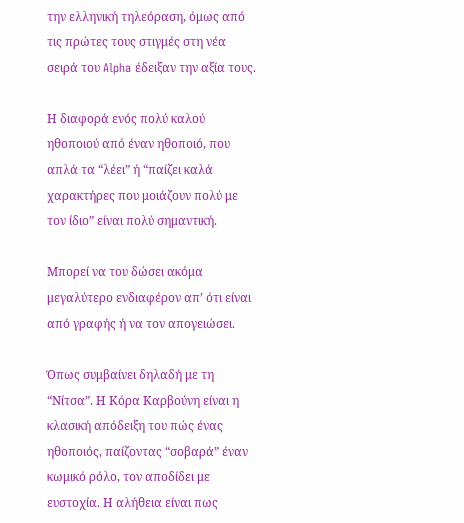την ελληνική τηλεόραση, όμως από τις πρώτες τους στιγμές στη νέα σειρά του Alpha έδειξαν την αξία τους.

Η διαφορά ενός πολύ καλού ηθοποιού από έναν ηθοποιό, που απλά τα “λέει” ή “παίζει καλά χαρακτήρες που μοιάζουν πολύ με τον ίδιο” είναι πολύ σημαντική.

Μπορεί να του δώσει ακόμα μεγαλύτερο ενδιαφέρον απ’ ότι είναι από γραφής ή να τον απογειώσει.

Όπως συμβαίνει δηλαδή με τη “Νίτσα”. Η Κόρα Καρβούνη είναι η κλασική απόδειξη του πώς ένας ηθοποιός, παίζοντας “σοβαρά” έναν κωμικό ρόλο, τον αποδίδει με ευστοχία. Η αλήθεια είναι πως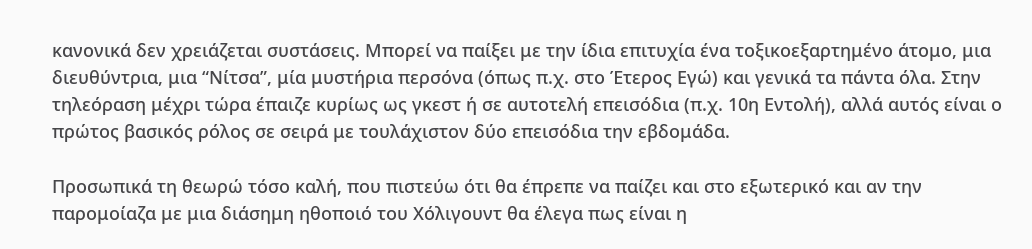κανονικά δεν χρειάζεται συστάσεις. Μπορεί να παίξει με την ίδια επιτυχία ένα τοξικοεξαρτημένο άτομο, μια διευθύντρια, μια “Νίτσα”, μία μυστήρια περσόνα (όπως π.χ. στο Έτερος Εγώ) και γενικά τα πάντα όλα. Στην τηλεόραση μέχρι τώρα έπαιζε κυρίως ως γκεστ ή σε αυτοτελή επεισόδια (π.χ. 10η Εντολή), αλλά αυτός είναι ο πρώτος βασικός ρόλος σε σειρά με τουλάχιστον δύο επεισόδια την εβδομάδα.

Προσωπικά τη θεωρώ τόσο καλή, που πιστεύω ότι θα έπρεπε να παίζει και στο εξωτερικό και αν την παρομοίαζα με μια διάσημη ηθοποιό του Χόλιγουντ θα έλεγα πως είναι η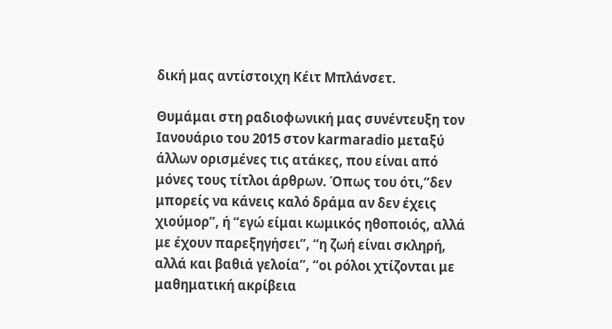δική μας αντίστοιχη Κέιτ Μπλάνσετ.

Θυμάμαι στη ραδιοφωνική μας συνέντευξη τον Ιανουάριο του 2015 στον karmaradio μεταξύ άλλων ορισμένες τις ατάκες, που είναι από μόνες τους τίτλοι άρθρων. Όπως του ότι,”δεν μπορείς να κάνεις καλό δράμα αν δεν έχεις χιούμορ”, ή “εγώ είμαι κωμικός ηθοποιός, αλλά με έχουν παρεξηγήσει”, “η ζωή είναι σκληρή, αλλά και βαθιά γελοία”, “οι ρόλοι χτίζονται με μαθηματική ακρίβεια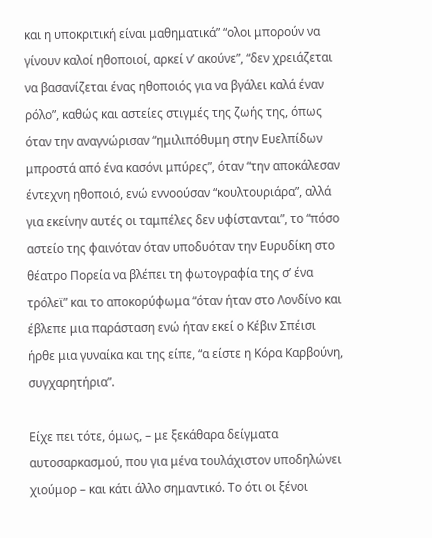και η υποκριτική είναι μαθηματικά” “ολοι μπορούν να γίνουν καλοί ηθοποιοί, αρκεί ν’ ακούνε”, “δεν χρειάζεται να βασανίζεται ένας ηθοποιός για να βγάλει καλά έναν ρόλο”, καθώς και αστείες στιγμές της ζωής της, όπως όταν την αναγνώρισαν “ημιλιπόθυμη στην Ευελπίδων μπροστά από ένα κασόνι μπύρες”, όταν “την αποκάλεσαν έντεχνη ηθοποιό, ενώ εννοούσαν “κουλτουριάρα”, αλλά για εκείνην αυτές οι ταμπέλες δεν υφίστανται”, το “πόσο αστείο της φαινόταν όταν υποδυόταν την Ευρυδίκη στο θέατρο Πορεία να βλέπει τη φωτογραφία της σ’ ένα τρόλεϊ” και το αποκορύφωμα “όταν ήταν στο Λονδίνο και έβλεπε μια παράσταση ενώ ήταν εκεί ο Κέβιν Σπέισι ήρθε μια γυναίκα και της είπε, “α είστε η Κόρα Καρβούνη, συγχαρητήρια”.

Είχε πει τότε, όμως, – με ξεκάθαρα δείγματα αυτοσαρκασμού, που για μένα τουλάχιστον υποδηλώνει χιούμορ – και κάτι άλλο σημαντικό. Το ότι οι ξένοι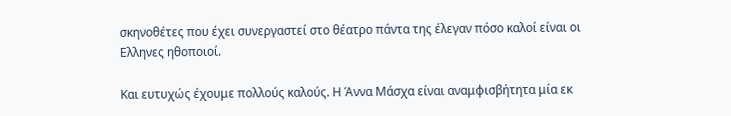σκηνοθέτες που έχει συνεργαστεί στο θέατρο πάντα της έλεγαν πόσο καλοί είναι οι Ελληνες ηθοποιοί.

Και ευτυχώς έχουμε πολλούς καλούς. Η Άννα Μάσχα είναι αναμφισβήτητα μία εκ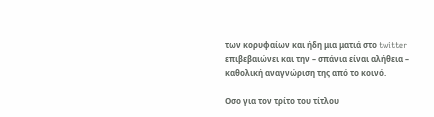των κορυφαίων και ήδη μια ματιά στο twitter επιβεβαιώνει και την – σπάνια είναι αλήθεια – καθολική αναγνώριση της από το κοινό.

Οσο για τον τρίτο του τίτλου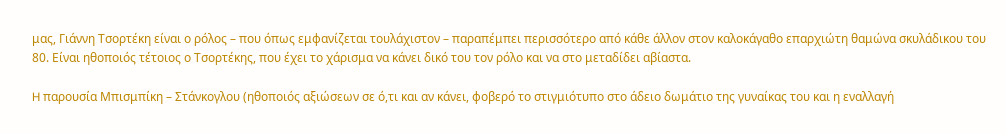μας, Γιάννη Τσορτέκη είναι ο ρόλος – που όπως εμφανίζεται τουλάχιστον – παραπέμπει περισσότερο από κάθε άλλον στον καλοκάγαθο επαρχιώτη θαμώνα σκυλάδικου του 80. Είναι ηθοποιός τέτοιος ο Τσορτέκης, που έχει το χάρισμα να κάνει δικό του τον ρόλο και να στο μεταδίδει αβίαστα.

H παρουσία Μπισμπίκη – Στάνκογλου (ηθοποιός αξιώσεων σε ό,τι και αν κάνει, φοβερό το στιγμιότυπο στο άδειο δωμάτιο της γυναίκας του και η εναλλαγή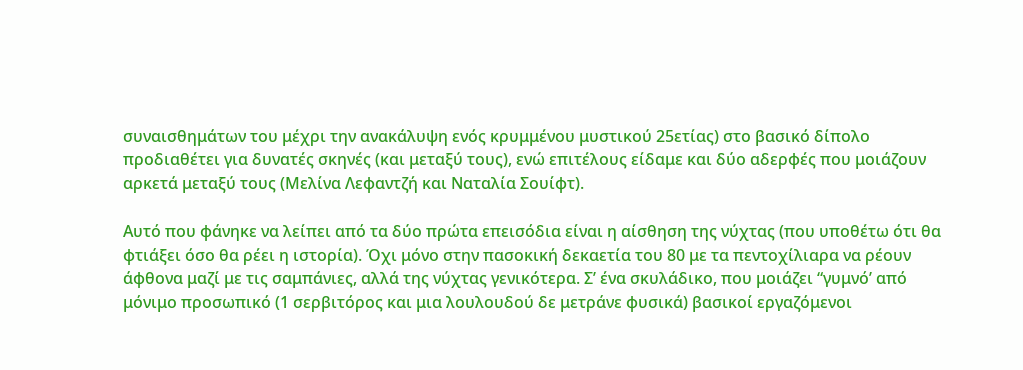συναισθημάτων του μέχρι την ανακάλυψη ενός κρυμμένου μυστικού 25ετίας) στο βασικό δίπολο προδιαθέτει για δυνατές σκηνές (και μεταξύ τους), ενώ επιτέλους είδαμε και δύο αδερφές που μοιάζουν αρκετά μεταξύ τους (Μελίνα Λεφαντζή και Ναταλία Σουίφτ).

Aυτό που φάνηκε να λείπει από τα δύο πρώτα επεισόδια είναι η αίσθηση της νύχτας (που υποθέτω ότι θα φτιάξει όσο θα ρέει η ιστορία). Όχι μόνο στην πασοκική δεκαετία του 80 με τα πεντοχίλιαρα να ρέουν άφθονα μαζί με τις σαμπάνιες, αλλά της νύχτας γενικότερα. Σ’ ένα σκυλάδικο, που μοιάζει “γυμνό’ από μόνιμο προσωπικό (1 σερβιτόρος και μια λουλουδού δε μετράνε φυσικά) βασικοί εργαζόμενοι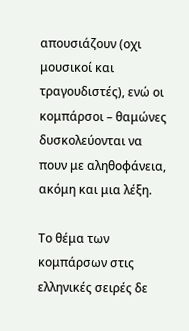απουσιάζουν (οχι μουσικοί και τραγουδιστές), ενώ οι κομπάρσοι – θαμώνες δυσκολεύονται να πουν με αληθοφάνεια, ακόμη και μια λέξη.

Tο θέμα των κομπάρσων στις ελληνικές σειρές δε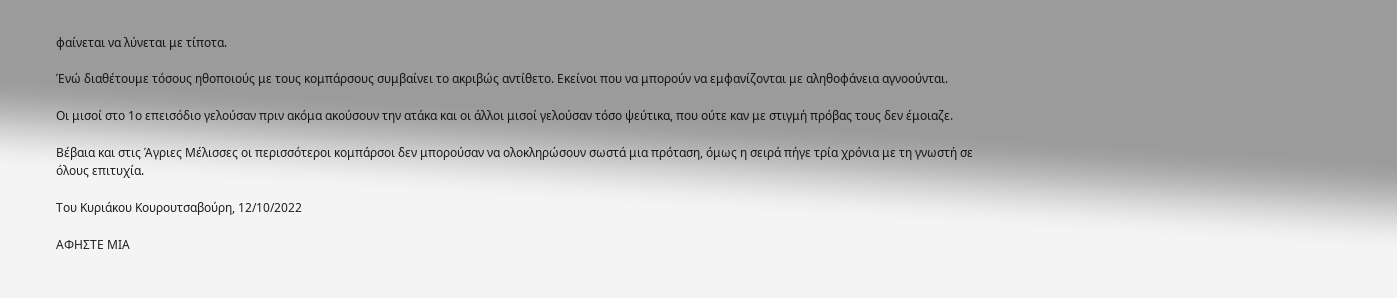φαίνεται να λύνεται με τίποτα.

Ένώ διαθέτουμε τόσους ηθοποιούς με τους κομπάρσους συμβαίνει το ακριβώς αντίθετο. Εκείνοι που να μπορούν να εμφανίζονται με αληθοφάνεια αγνοούνται.

Οι μισοί στο 1ο επεισόδιο γελούσαν πριν ακόμα ακούσουν την ατάκα και οι άλλοι μισοί γελούσαν τόσο ψεύτικα, που ούτε καν με στιγμή πρόβας τους δεν έμοιαζε.

Βέβαια και στις Άγριες Μέλισσες οι περισσότεροι κομπάρσοι δεν μπορούσαν να ολοκληρώσουν σωστά μια πρόταση, όμως η σειρά πήγε τρία χρόνια με τη γνωστή σε όλους επιτυχία.

Του Κυριάκου Κουρουτσαβούρη, 12/10/2022

ΑΦΗΣΤΕ ΜΙΑ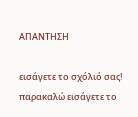ΑΠΑΝΤΗΣΗ

εισάγετε το σχόλιό σας!
παρακαλώ εισάγετε το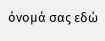όνομά σας εδώ